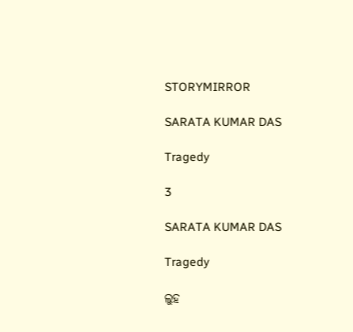STORYMIRROR

SARATA KUMAR DAS

Tragedy

3

SARATA KUMAR DAS

Tragedy

ଲୁହ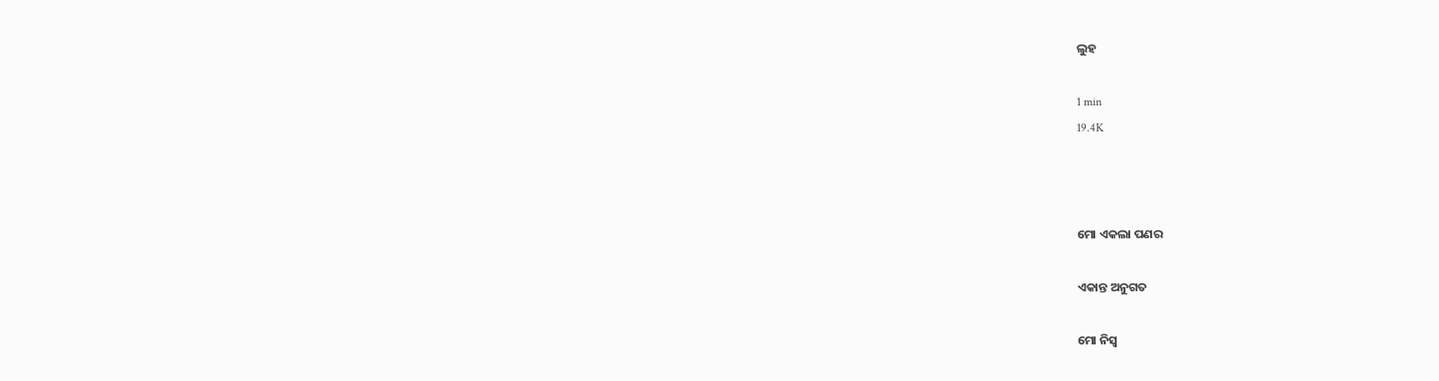ଲୁହ

1 min
19.4K



ମୋ ଏକଲା ପଣର

ଏକାନ୍ତ ଅନୁଗତ

ମୋ ନିସ୍ବ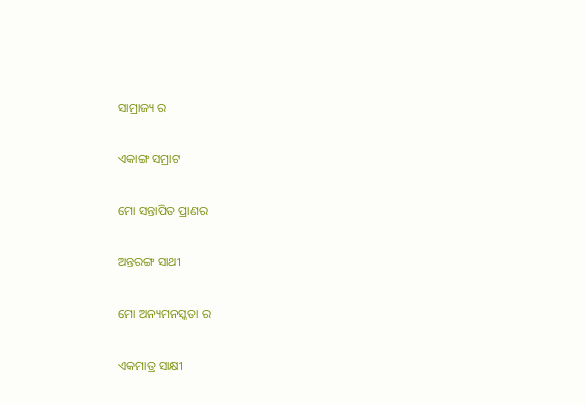ସାମ୍ରାଜ୍ୟ ର

ଏକାଙ୍ଗ ସମ୍ରାଟ

ମୋ ସନ୍ତାପିତ ପ୍ରାଣର

ଅନ୍ତରଙ୍ଗ ସାଥୀ

ମୋ ଅନ୍ୟମନସ୍କତା ର

ଏକମାତ୍ର ସାକ୍ଷୀ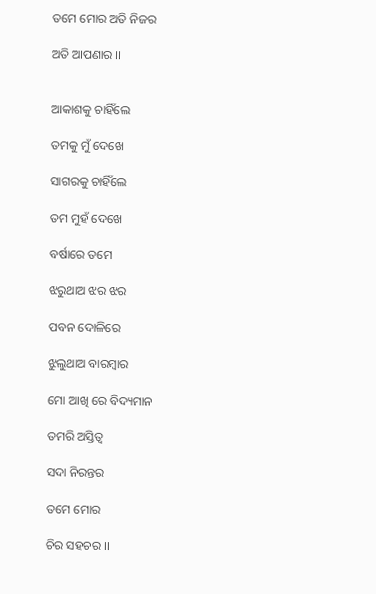ତମେ ମୋର ଅତି ନିଜର

ଅତି ଆପଣାର ।।


ଆକାଶକୁ ଚାହିଁଲେ

ତମକୁ ମୁଁ ଦେଖେ

ସାଗରକୁ ଚାହିଁଲେ

ତମ ମୁହଁ ଦେଖେ

ବର୍ଷାରେ ତମେ

ଝରୁଥାଅ ଝର ଝର

ପବନ ଦୋଳିରେ

ଝୁଲୁଥାଅ ବାରମ୍ବାର

ମୋ ଆଖି ରେ ବିଦ୍ୟମାନ

ତମରି ଅସ୍ତିତ୍ବ

ସଦା ନିରନ୍ତର

ତମେ ମୋର

ଚିର ସହଚର ।।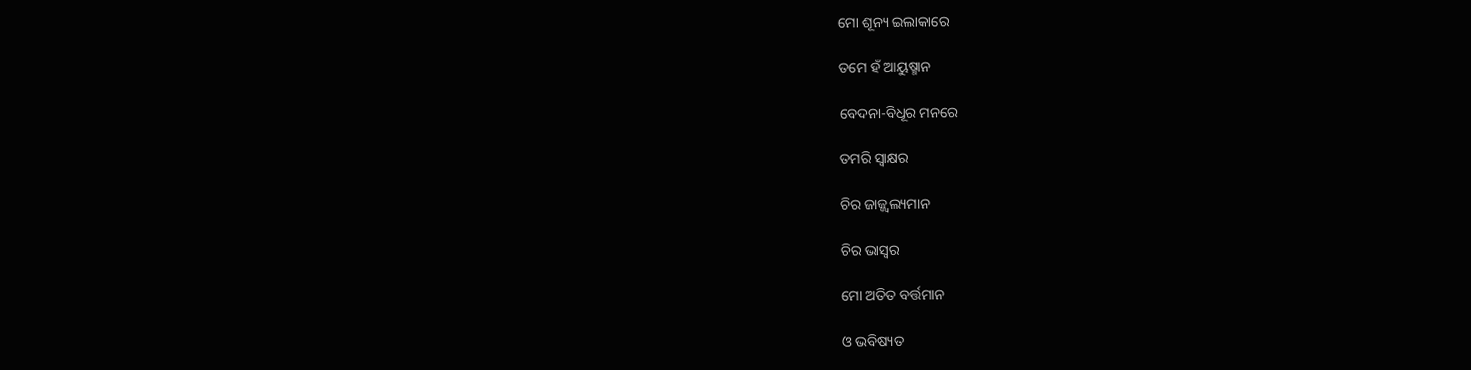ମୋ ଶୂନ୍ୟ ଇଲାକାରେ

ତମେ ହଁ ଆୟୁଷ୍ମାନ

ବେଦନା-ବିଧୂର ମନରେ

ତମରି ସ୍ବାକ୍ଷର

ଚିର ଜାଜ୍ଜ୍ବଲ୍ୟମାନ

ଚିର ଭାସ୍ବର

ମୋ ଅତିତ ବର୍ତ୍ତମାନ

ଓ ଭବିଷ୍ୟତ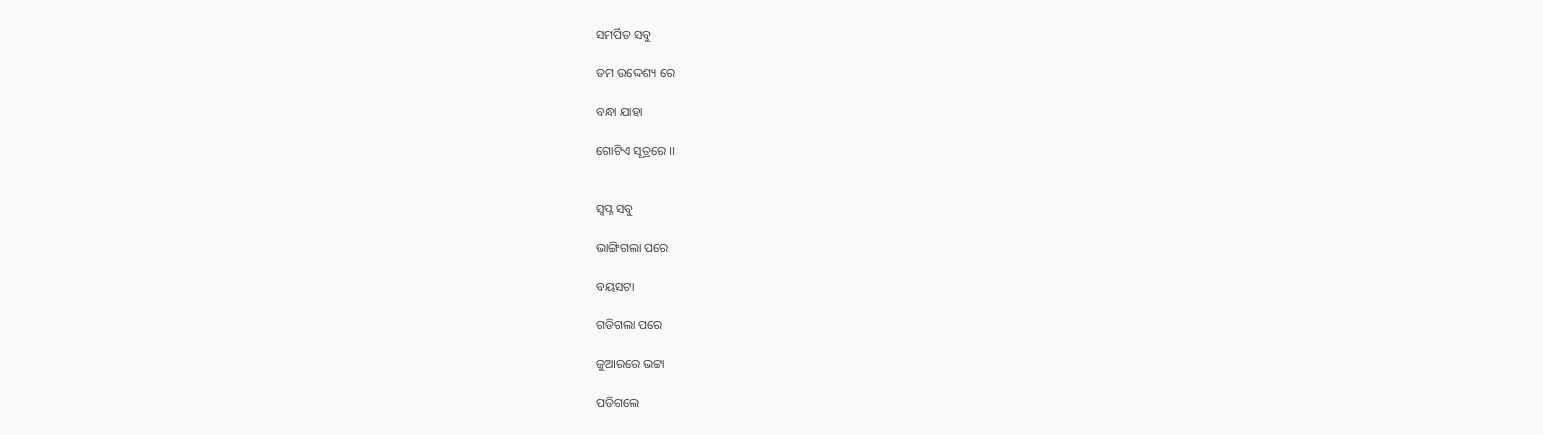ସମର୍ପିତ ସବୁ

ତମ ଉଦ୍ଦେଶ୍ୟ ରେ

ବନ୍ଧା ଯାହା

ଗୋଟିଏ ସୂତ୍ରରେ ।।


ସ୍ବପ୍ନ ସବୁ

ଭାଙ୍ଗିଗଲା ପରେ

ବୟସଟା

ଗଡିଗଲା ପରେ

ଜୁଆରରେ ଭଟ୍ଟା

ପଡିଗଲେ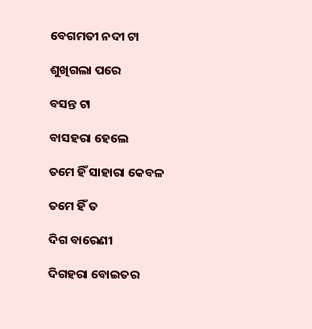ବେଗମତୀ ନଦୀ ଟା

ଶୁଖିଗଲା ପରେ

ବସନ୍ତ ଟା

ବାସହରା ହେଲେ

ତମେ ହିଁ ସାହାରା କେବଳ

ତମେ ହିଁ ତ

ଦିଗ ବାରେଣୀ

ଦିଗହରା ବୋଇତର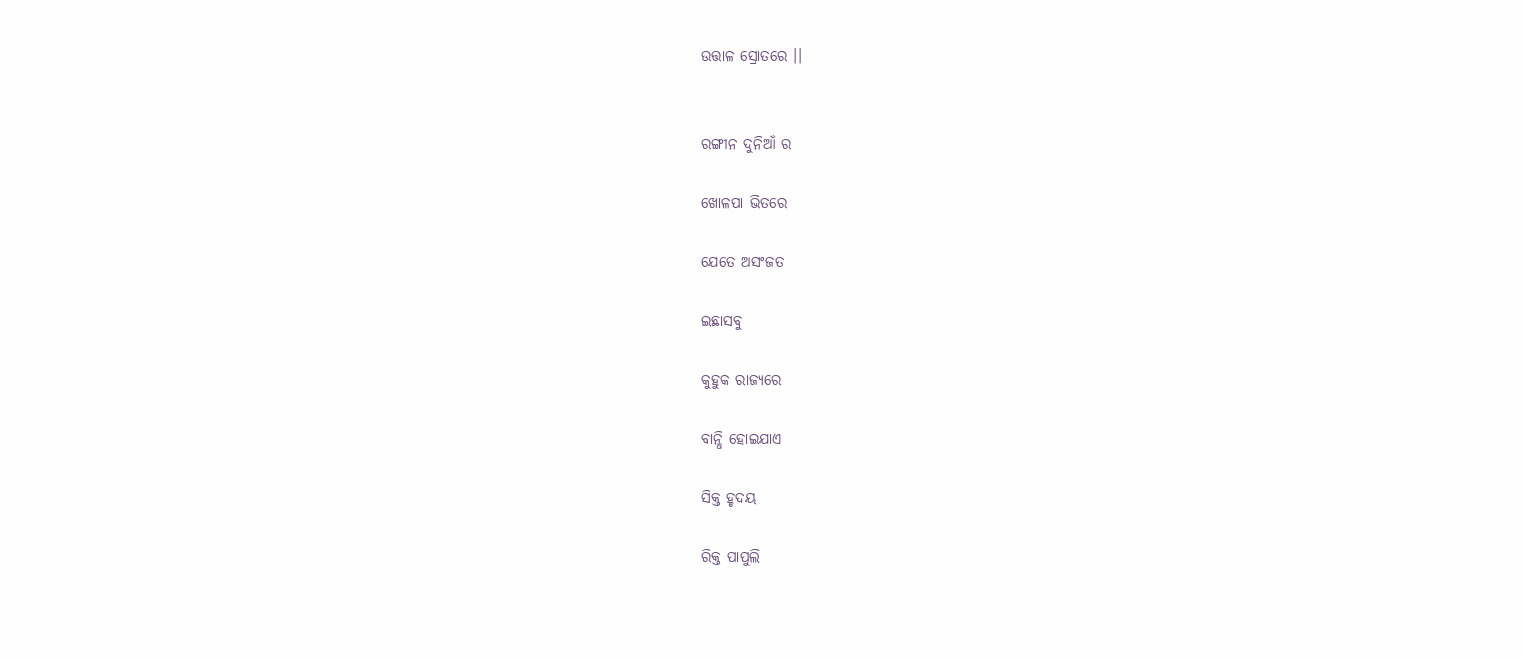ଉତ୍ତାଳ ସ୍ରୋତରେ ।।


ରଙ୍ଗୀନ ଦୁନିଆଁ ର

ଖୋଳପା ଭିତରେ

ଯେତେ ଅସଂଜତ

ଇଛାସବୁ

କୁହୁକ ରାଜ୍ୟରେ

ବାନ୍ଧି ହୋଇଯାଏ

ସିକ୍ତ ହୃଦୟ

ରିକ୍ତ ପାପୁଲି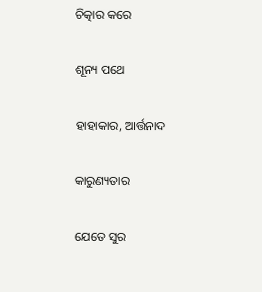ଚିତ୍କାର କରେ

ଶୂନ୍ୟ ପଥେ

ହାହାକାର, ଆର୍ତ୍ତନାଦ

କାରୁଣ୍ୟତାର

ଯେତେ ସୁର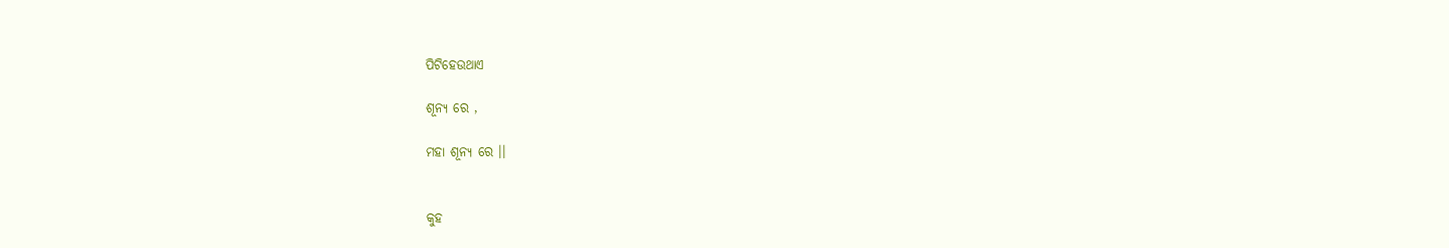ପିଟିହେଉଥାଏ

ଶୂନ୍ୟ ରେ ,

ମହା ଶୂନ୍ୟ ରେ ।।


କୁହ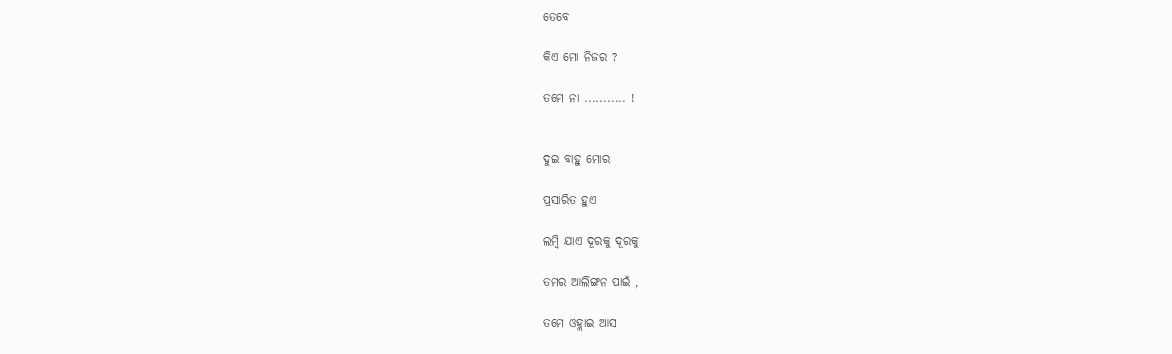ତେବେ

କିଏ ମୋ ନିଜର ?

ତମେ ନା ........... !


ଦୁଇ ବାହୁ ମୋର

ପ୍ରସାରିତ ହୁଏ

ଲମ୍ବି ଯାଏ ଦୂରକୁ ଦୂରକୁ

ତମର ଆଲିଙ୍ଗନ ପାଇଁ ,

ତମେ ଓହ୍ଲାଇ ଆସ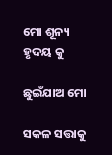ମୋ ଶୂନ୍ୟ ହୃଦୟ କୁ

ଛୁଇଁଯାଅ ମୋ

ସକଳ ସତ୍ତାକୁ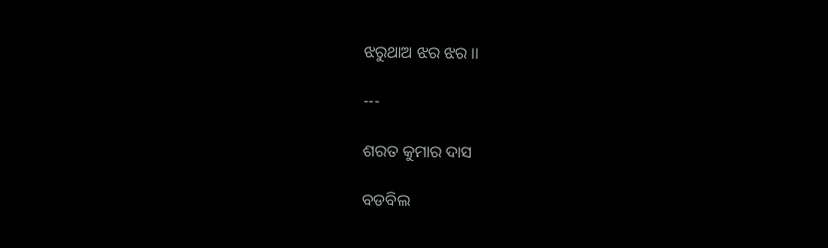ଝରୁଥାଅ ଝର ଝର ।।

---

ଶରତ କୁମାର ଦାସ

ବଡବିଲ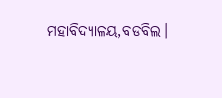ମହାବିଦ୍ୟାଳୟ,ବଡବିଲ।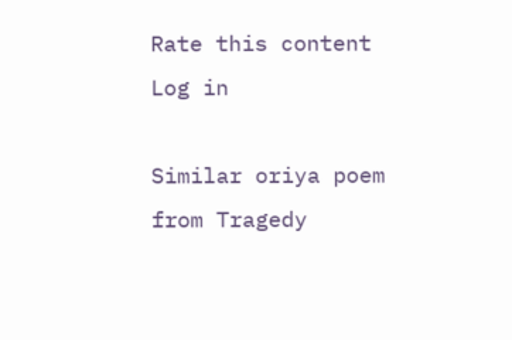Rate this content
Log in

Similar oriya poem from Tragedy